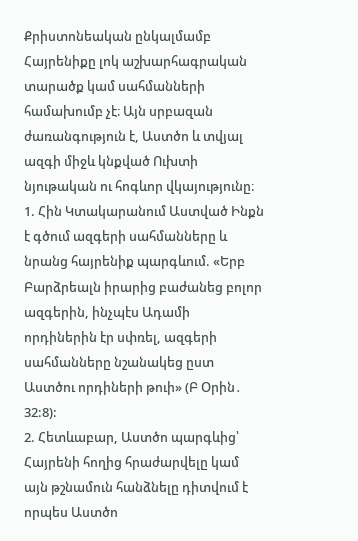Քրիստոնեական ընկալմամբ Հայրենիքը լոկ աշխարհագրական տարածք կամ սահմանների համախումբ չէ։ Այն սրբազան ժառանգություն է, Աստծո և տվյալ ազգի միջև կնքված Ուխտի նյութական ու հոգևոր վկայությունը։
1. Հին Կտակարանում Աստված Ինքն է գծում ազգերի սահմանները և նրանց հայրենիք պարգևում. «Երբ Բարձրեալն իրարից բաժանեց բոլոր ազգերին, ինչպէս Ադամի որդիներին էր սփռել, ազգերի սահմանները նշանակեց ըստ Աստծու որդիների թուի» (Բ Օրին․ 32:8):
2. Հետևաբար, Աստծո պարգևից՝ Հայրենի հողից հրաժարվելը կամ այն թշնամուն հանձնելը դիտվում է որպես Աստծո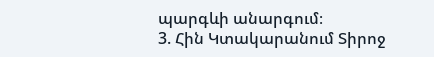պարգևի անարգում։
3. Հին Կտակարանում Տիրոջ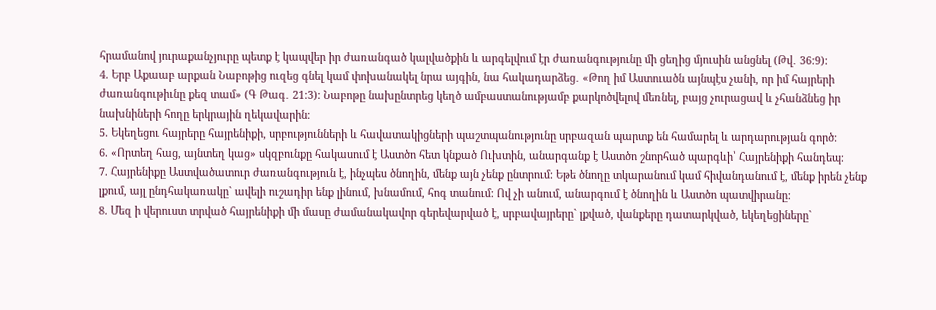հրամանով յուրաքանչյուրը պետք է կապվեր իր ժառանգած կալվածքին և արգելվում էր ժառանգությունը մի ցեղից մյուսին անցնել (Թվ․ 36:9):
4. Երբ Աքաաբ արքան Նաբոթից ուզեց գնել կամ փոխանակել նրա այգին, նա հակադարձեց․ «Թող իմ Աստուածն այնպէս չանի, որ իմ հայրերի ժառանգութիւնը քեզ տամ» (Գ Թագ․ 21:3): Նաբոթը նախընտրեց կեղծ ամբաստանությամբ քարկոծվելով մեռնել, բայց չուրացավ և չհանձնեց իր նախնիների հողը երկրային ղեկավարին։
5. Եկեղեցու հայրերը հայրենիքի, սրբությունների և հավատակիցների պաշտպանությունը սրբազան պարտք են համարել և արդարության գործ։
6. «Որտեղ հաց, այնտեղ կաց» սկզբունքը հակասում է Աստծո հետ կնքած Ուխտին, անարգանք է Աստծո շնորհած պարգևի՝ Հայրենիքի հանդեպ։
7. Հայրենիքը Աստվածատուր ժառանգություն է, ինչպես ծնողին, մենք այն չենք ընտրում: Եթե ծնողը տկարանում կամ հիվանդանում է, մենք իրեն չենք լքում, այլ ընդհակառակը` ավելի ուշադիր ենք լինում, խնամում, հոգ տանում: Ով չի անում, անարգում է ծնողին և Աստծո պատվիրանը:
8. Մեզ ի վերուստ տրված հայրենիքի մի մասը ժամանակավոր գերեվարված է, սրբավայրերը` լքված, վանքերը դատարկված, եկեղեցիները`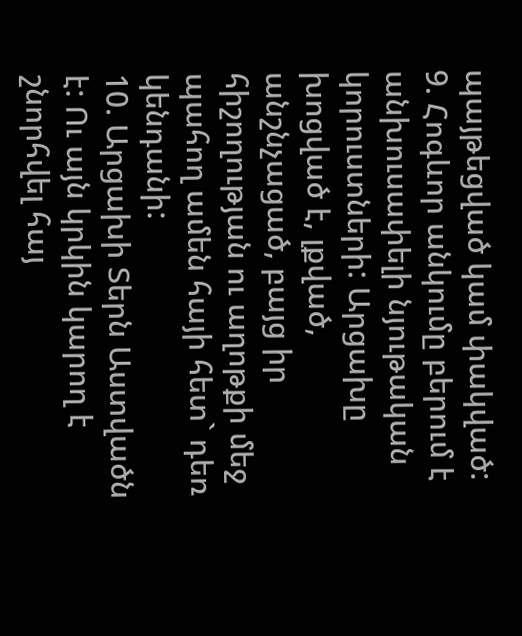պայթեցված կամ փակված:
9. Հոգևոր անկումը բերում է անխուսափելի նյութական կորուստների: Արցախը խոցված է, լքված, անշնչացած, բայց իր հիշողության ու աղոթքի մեջ պահող ամեն հայի հետ` դեռ կենդանի:
10. Արցախի Տերն Աստվածն է: Ու այն կրկին կարող է շնորհվել հայ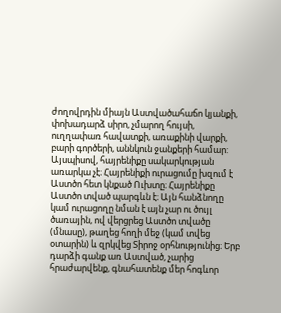ժողովրդին միայն Աստվածահաճո կյանքի, փոխադարձ սիրո, չմարող հույսի, ուղղափառ հավատքի, առաքինի վարքի, բարի գործերի, աննկուն ջանքերի համար:
Այսպիսով, հայրենիքը սակարկության առարկա չէ։ Հայրենիքի ուրացումը խզում է Աստծո հետ կնքած Ուխտը։ Հայրենիքը Աստծո տված պարգևն է։ Այն հանձնողը կամ ուրացողը նման է այն չար ու ծույլ ծառային, ով վերցրեց Աստծո տվածը (մնասը), թաղեց հողի մեջ (կամ տվեց օտարին) և զրկվեց Տիրոջ օրհնությունից։ Երբ դարձի գանք առ Աստված, չարից հրաժարվենք, գնահատենք մեր հոգևոր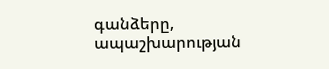գանձերը, ապաշխարության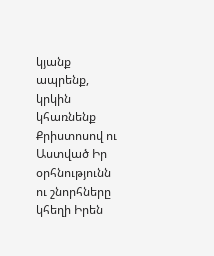կյանք ապրենք, կրկին կհառնենք Քրիստոսով ու Աստված Իր օրհնությունն ու շնորհները կհեղի Իրեն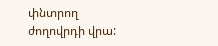փնտրող ժողովրդի վրա: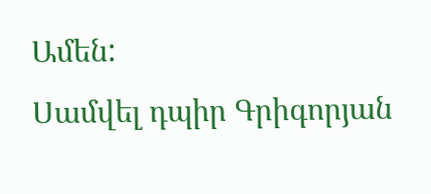Ամեն:
Սամվել դպիր Գրիգորյան